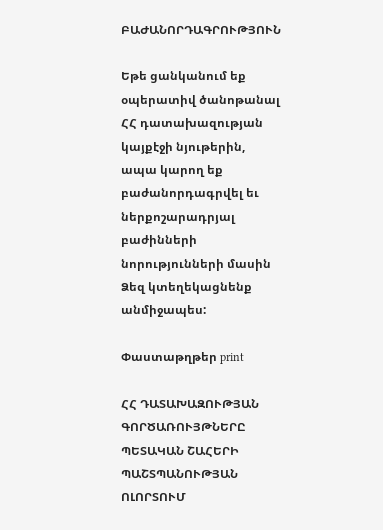ԲԱԺԱՆՈՐԴԱԳՐՈՒԹՅՈՒՆ

Եթե ցանկանում եք օպերատիվ ծանոթանալ ՀՀ դատախազության կայքէջի նյութերին, ապա կարող եք բաժանորդագրվել եւ ներքոշարադրյալ բաժինների նորությունների մասին Ձեզ կտեղեկացնենք անմիջապես:

Փաստաթղթեր print

ՀՀ ԴԱՏԱԽԱԶՈՒԹՅԱՆ ԳՈՐԾԱՌՈՒՅԹՆԵՐԸ ՊԵՏԱԿԱՆ ՇԱՀԵՐԻ ՊԱՇՏՊԱՆՈՒԹՅԱՆ             ՈԼՈՐՏՈՒՄ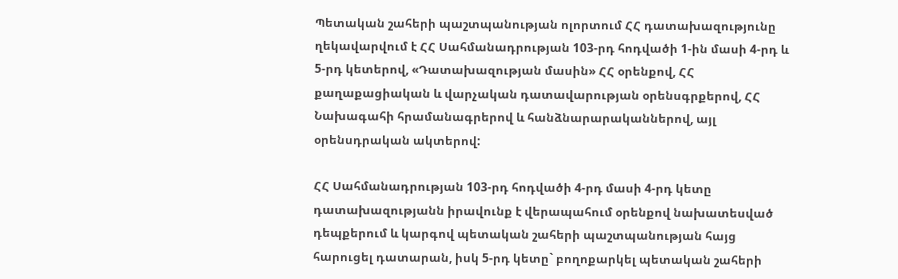Պետական շահերի պաշտպանության ոլորտում ՀՀ դատախազությունը ղեկավարվում է ՀՀ Սահմանադրության 103-րդ հոդվածի 1-ին մասի 4-րդ և 5-րդ կետերով, «Դատախազության մասին» ՀՀ օրենքով, ՀՀ քաղաքացիական և վարչական դատավարության օրենսգրքերով, ՀՀ Նախագահի հրամանագրերով և հանձնարարականներով, այլ օրենսդրական ակտերով:

ՀՀ Սահմանադրության 103-րդ հոդվածի 4-րդ մասի 4-րդ կետը դատախազությանն իրավունք է վերապահում օրենքով նախատեսված դեպքերում և կարգով պետական շահերի պաշտպանության հայց հարուցել դատարան, իսկ 5-րդ կետը` բողոքարկել պետական շահերի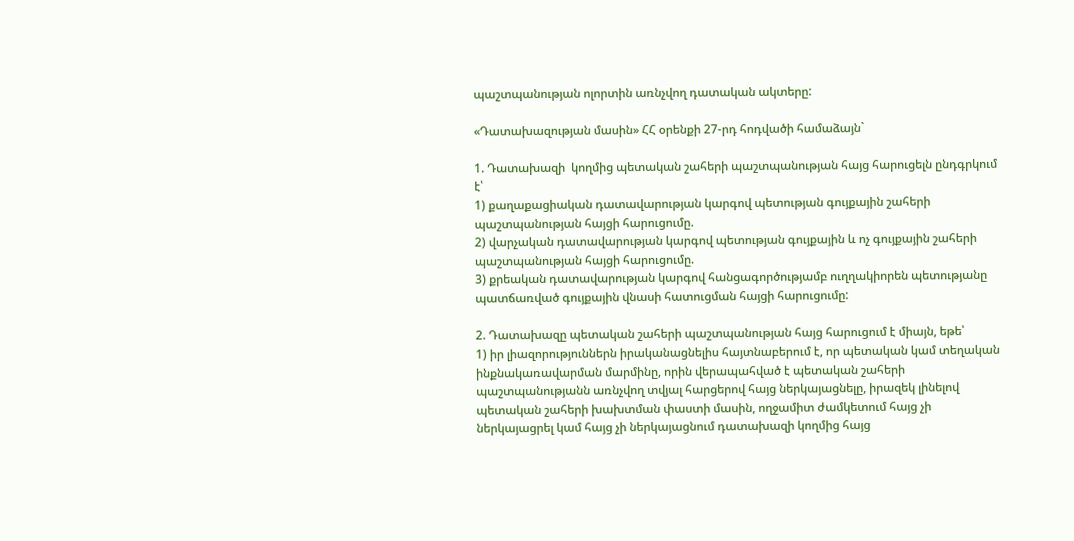պաշտպանության ոլորտին առնչվող դատական ակտերը:

«Դատախազության մասին» ՀՀ օրենքի 27-րդ հոդվածի համաձայն`

1. Դատախազի  կողմից պետական շահերի պաշտպանության հայց հարուցելն ընդգրկում է՝
1) քաղաքացիական դատավարության կարգով պետության գույքային շահերի պաշտպանության հայցի հարուցումը.
2) վարչական դատավարության կարգով պետության գույքային և ոչ գույքային շահերի պաշտպանության հայցի հարուցումը.
3) քրեական դատավարության կարգով հանցագործությամբ ուղղակիորեն պետությանը պատճառված գույքային վնասի հատուցման հայցի հարուցումը:

2. Դատախազը պետական շահերի պաշտպանության հայց հարուցում է միայն, եթե՝
1) իր լիազորություններն իրականացնելիս հայտնաբերում է, որ պետական կամ տեղական ինքնակառավարման մարմինը, որին վերապահված է պետական շահերի պաշտպանությանն առնչվող տվյալ հարցերով հայց ներկայացնելը, իրազեկ լինելով պետական շահերի խախտման փաստի մասին, ողջամիտ ժամկետում հայց չի ներկայացրել կամ հայց չի ներկայացնում դատախազի կողմից հայց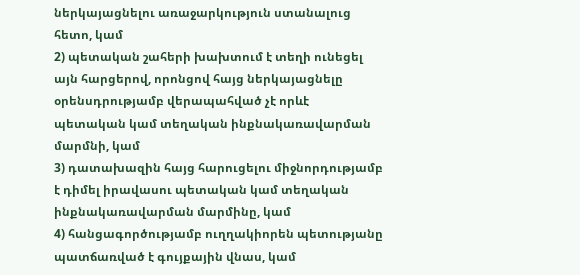ներկայացնելու առաջարկություն ստանալուց հետո, կամ
2) պետական շահերի խախտում է տեղի ունեցել այն հարցերով, որոնցով հայց ներկայացնելը օրենսդրությամբ վերապահված չէ որևէ պետական կամ տեղական ինքնակառավարման մարմնի, կամ
3) դատախազին հայց հարուցելու միջնորդությամբ է դիմել իրավասու պետական կամ տեղական ինքնակառավարման մարմինը, կամ
4) հանցագործությամբ ուղղակիորեն պետությանը պատճառված է գույքային վնաս, կամ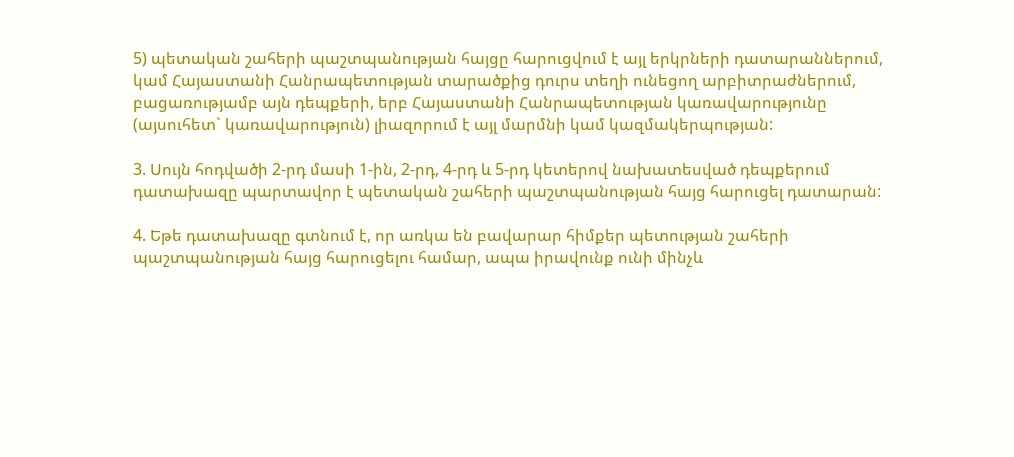5) պետական շահերի պաշտպանության հայցը հարուցվում է այլ երկրների դատարաններում, կամ Հայաստանի Հանրապետության տարածքից դուրս տեղի ունեցող արբիտրաժներում, բացառությամբ այն դեպքերի, երբ Հայաստանի Հանրապետության կառավարությունը (այսուհետ` կառավարություն) լիազորում է այլ մարմնի կամ կազմակերպության:

3. Սույն հոդվածի 2-րդ մասի 1-ին, 2-րդ, 4-րդ և 5-րդ կետերով նախատեսված դեպքերում դատախազը պարտավոր է պետական շահերի պաշտպանության հայց հարուցել դատարան:

4. Եթե դատախազը գտնում է, որ առկա են բավարար հիմքեր պետության շահերի պաշտպանության հայց հարուցելու համար, ապա իրավունք ունի մինչև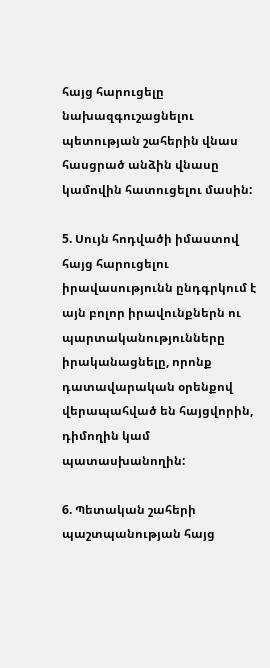հայց հարուցելը նախազգուշացնելու պետության շահերին վնաս հասցրած անձին վնասը կամովին հատուցելու մասին:

5. Սույն հոդվածի իմաստով հայց հարուցելու իրավասությունն ընդգրկում է այն բոլոր իրավունքներն ու պարտականությունները իրականացնելը, որոնք դատավարական օրենքով վերապահված են հայցվորին, դիմողին կամ պատասխանողին:

6. Պետական շահերի պաշտպանության հայց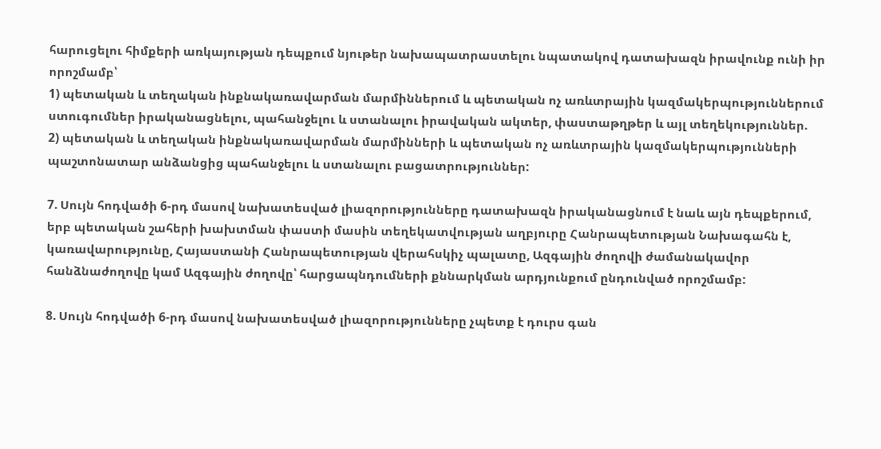հարուցելու հիմքերի առկայության դեպքում նյութեր նախապատրաստելու նպատակով դատախազն իրավունք ունի իր որոշմամբ՝
1) պետական և տեղական ինքնակառավարման մարմիններում և պետական ոչ առևտրային կազմակերպություններում ստուգումներ իրականացնելու, պահանջելու և ստանալու իրավական ակտեր, փաստաթղթեր և այլ տեղեկություններ.
2) պետական և տեղական ինքնակառավարման մարմինների և պետական ոչ առևտրային կազմակերպությունների պաշտոնատար անձանցից պահանջելու և ստանալու բացատրություններ:

7. Սույն հոդվածի 6-րդ մասով նախատեսված լիազորությունները դատախազն իրականացնում է նաև այն դեպքերում, երբ պետական շահերի խախտման փաստի մասին տեղեկատվության աղբյուրը Հանրապետության Նախագահն է, կառավարությունը, Հայաստանի Հանրապետության վերահսկիչ պալատը, Ազգային ժողովի ժամանակավոր հանձնաժողովը կամ Ազգային ժողովը՝ հարցապնդումների քննարկման արդյունքում ընդունված որոշմամբ:

8. Սույն հոդվածի 6-րդ մասով նախատեսված լիազորությունները չպետք է դուրս գան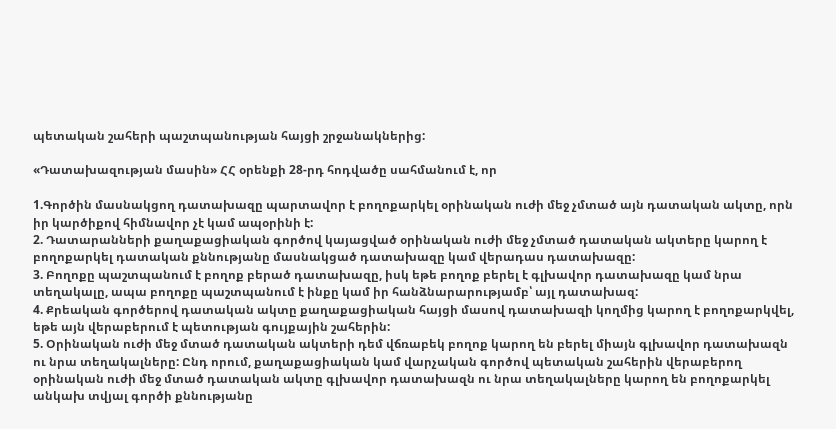պետական շահերի պաշտպանության հայցի շրջանակներից:

«Դատախազության մասին» ՀՀ օրենքի 28-րդ հոդվածը սահմանում է, որ

1.Գործին մասնակցող դատախազը պարտավոր է բողոքարկել օրինական ուժի մեջ չմտած այն դատական ակտը, որն իր կարծիքով հիմնավոր չէ կամ ապօրինի է:
2. Դատարանների քաղաքացիական գործով կայացված օրինական ուժի մեջ չմտած դատական ակտերը կարող է բողոքարկել դատական քննությանը մասնակցած դատախազը կամ վերադաս դատախազը:
3. Բողոքը պաշտպանում է բողոք բերած դատախազը, իսկ եթե բողոք բերել է գլխավոր դատախազը կամ նրա տեղակալը, ապա բողոքը պաշտպանում է ինքը կամ իր հանձնարարությամբ՝ այլ դատախազ:
4. Քրեական գործերով դատական ակտը քաղաքացիական հայցի մասով դատախազի կողմից կարող է բողոքարկվել, եթե այն վերաբերում է պետության գույքային շահերին:
5. Օրինական ուժի մեջ մտած դատական ակտերի դեմ վճռաբեկ բողոք կարող են բերել միայն գլխավոր դատախազն ու նրա տեղակալները: Ընդ որում, քաղաքացիական կամ վարչական գործով պետական շահերին վերաբերող օրինական ուժի մեջ մտած դատական ակտը գլխավոր դատախազն ու նրա տեղակալները կարող են բողոքարկել անկախ տվյալ գործի քննությանը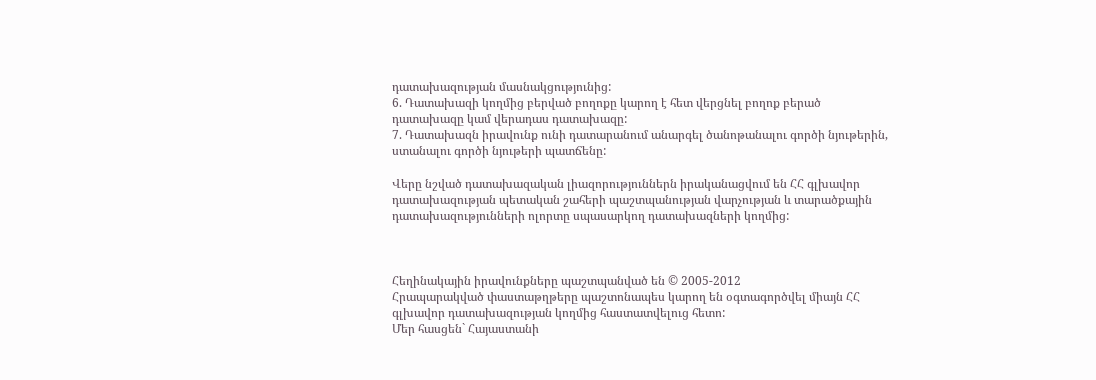դատախազության մասնակցությունից:
6. Դատախազի կողմից բերված բողոքը կարող է հետ վերցնել բողոք բերած դատախազը կամ վերադաս դատախազը:
7. Դատախազն իրավունք ունի դատարանում անարգել ծանոթանալու գործի նյութերին, ստանալու գործի նյութերի պատճենը:

Վերը նշված դատախազական լիազորություններն իրականացվում են ՀՀ գլխավոր դատախազության պետական շահերի պաշտպանության վարչության և տարածքային դատախազությունների ոլորտը սպասարկող դատախազների կողմից:



Հեղինակային իրավունքները պաշտպանված են © 2005-2012
Հրապարակված փաստաթղթերը պաշտոնապես կարող են օգտագործվել միայն ՀՀ գլխավոր դատախազության կողմից հաստատվելուց հետո:
Մեր հասցեն` Հայաստանի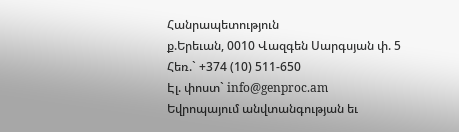Հանրապետություն
ք.Երեւան, 0010 Վազգեն Սարգսյան փ. 5
Հեռ.` +374 (10) 511-650
Էլ. փոստ` info@genproc.am
Եվրոպայում անվտանգության եւ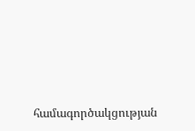համագործակցության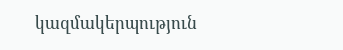կազմակերպություն